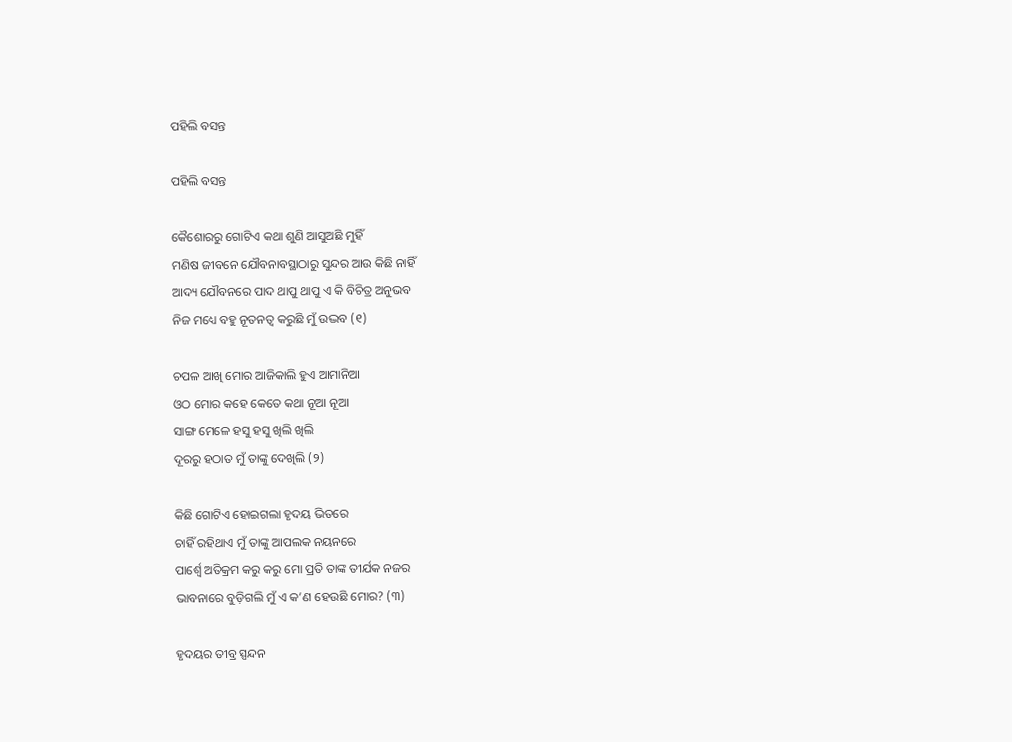ପହିଲି ବସନ୍ତ

ପହିଲି ବସନ୍ତ

କୈଶୋରରୁ ଗୋଟିଏ କଥା ଶୁଣି ଆସୁଅଛି ମୁହିଁ
ମଣିଷ ଜୀବନେ ଯୌବନାବସ୍ଥାଠାରୁ ସୁନ୍ଦର ଆଉ କିଛି ନାହିଁ
ଆଦ୍ୟ ଯୌବନରେ ପାଦ ଥାପୁ ଥାପୁ ଏ କି ବିଚିତ୍ର ଅନୁଭବ
ନିଜ ମଧ୍ୟେ ବହୁ ନୂତନତ୍ୱ କରୁଛି ମୁଁ ଉଦ୍ଭବ (୧)

ଚପଳ ଆଖି ମୋର ଆଜିକାଲି ହୁଏ ଆମାନିଆ
ଓଠ ମୋର କହେ କେତେ କଥା ନୂଆ ନୂଆ
ସାଙ୍ଗ ମେଳେ ହସୁ ହସୁ ଖିଲି ଖିଲି
ଦୂରରୁ ହଠାତ ମୁଁ ତାଙ୍କୁ ଦେଖିଲି (୨)

କିଛି ଗୋଟିଏ ହୋଇଗଲା ହୃଦୟ ଭିତରେ
ଚାହିଁ ରହିଥାଏ ମୁଁ ତାଙ୍କୁ ଆପଲକ ନୟନରେ
ପାର୍ଶ୍ଵେ ଅତିକ୍ରମ କରୁ କରୁ ମୋ ପ୍ରତି ତାଙ୍କ ତୀର୍ଯକ ନଜର
ଭାବନାରେ ବୁଡ଼ିଗଲି ମୁଁ ଏ କ’ଣ ହେଉଛି ମୋର? (୩)

ହୃଦୟର ତୀବ୍ର ସ୍ପନ୍ଦନ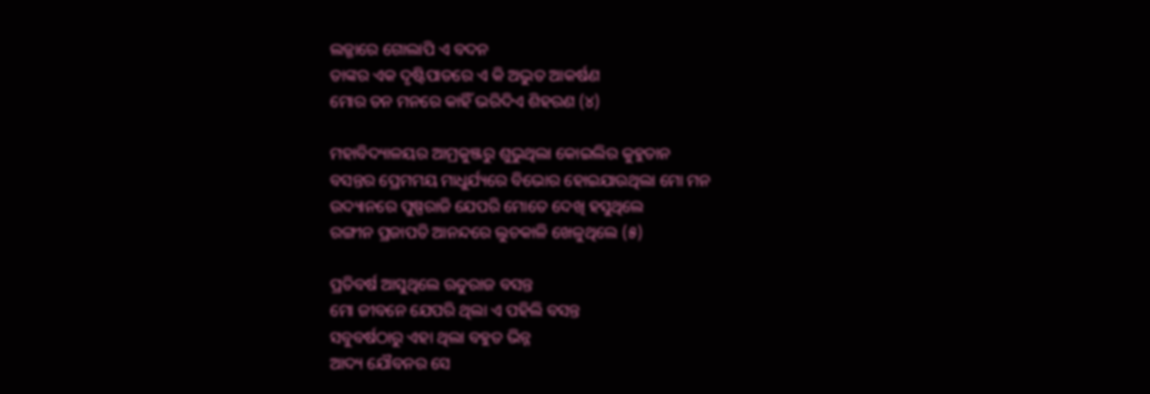ଲଜ୍ଜାରେ ଗୋଲାପି ଏ ବଦନ
ତାଙ୍କର ଏକ ଦୃଷ୍ଟିପାତରେ ଏ କି ଅଦ୍ଭୁତ ଆକର୍ଷଣ
ମୋର ତନ ମନରେ କାହିଁ ଭରିଦିଏ ଶିହରଣ (୪)

ମହାବିଦ୍ୟାଳୟର ଆମ୍ରକୁଞ୍ଜରୁ ଶୁଭୁଥିଲା କୋଇଲିର କୁହୁତାନ
ବସନ୍ତର ପ୍ରେମମୟ ମାଧୁର୍ଯ୍ୟରେ ବିଭୋର ହୋଇଯାଉଥିଲା ମୋ ମନ
ଉଦ୍ୟାନରେ ପୁଷ୍ପରାଜି ଯେପରି ମୋତେ ଦେଖି ହସୁଥିଲେ
ରଙ୍ଗୀନ ପ୍ରଜାପତି ଆନନ୍ଦରେ ଲୁଚକାଳି ଖେଳୁଥିଲେ (୫)

ପ୍ରତିବର୍ଷ ଆସୁଥିଲେ ଋତୁରାଜ ବସନ୍ତ
ମୋ ଜୀବନେ ଯେପରି ଥିଲା ଏ ପହିଲି ବସନ୍ତ
ସବୁବର୍ଷଠାରୁ ଏହା ଥିଲା ବହୁତ ଭିନ୍ନ
ଆଦ୍ୟ ଯୌବନର ସେ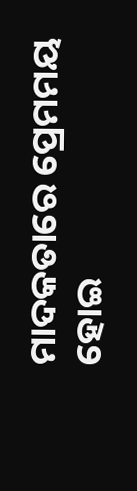ମାଦକତାରେ ପ୍ରେମମୟ ହୋଇ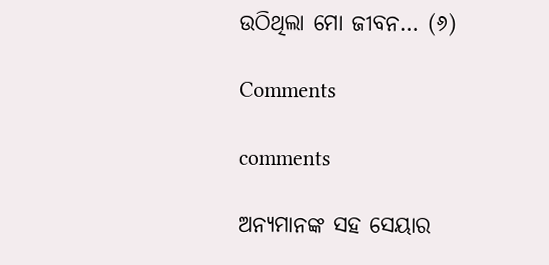ଉଠିଥିଲା ମୋ ଜୀବନ… (୬)

Comments

comments

ଅନ୍ୟମାନଙ୍କ ସହ ସେୟାର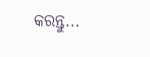କରନ୍ତୁ...